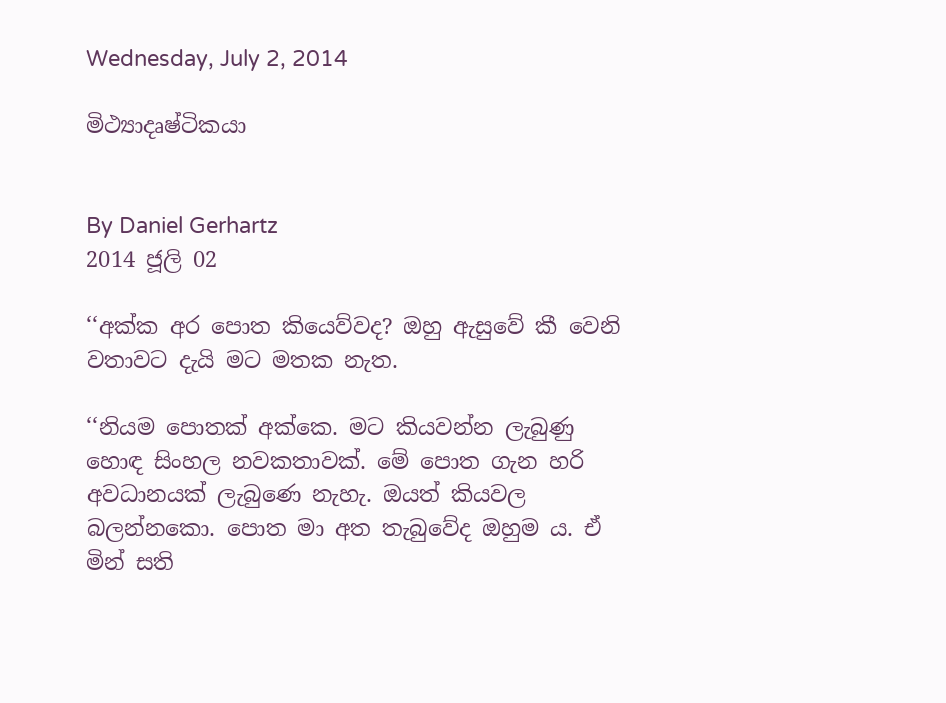Wednesday, July 2, 2014

මිථ්‍යාදෘෂ්ටිකයා


By Daniel Gerhartz
2014 ජූලි 02

‘‘අක්ක අර පොත කියෙව්වද? ඔහු ඇසුවේ කී වෙනි වතාවට දැයි මට මතක නැත.

‘‘නියම පොතක් අක්කෙ. මට කියවන්න ලැබුණු හොඳ සිංහල නවකතාවක්. මේ පොත ගැන හරි අවධානයක් ලැබුණෙ නැහැ. ඔයත් කියවල බලන්නකො. පොත මා අත තැබුවේද ඔහුම ය. ඒ මින් සති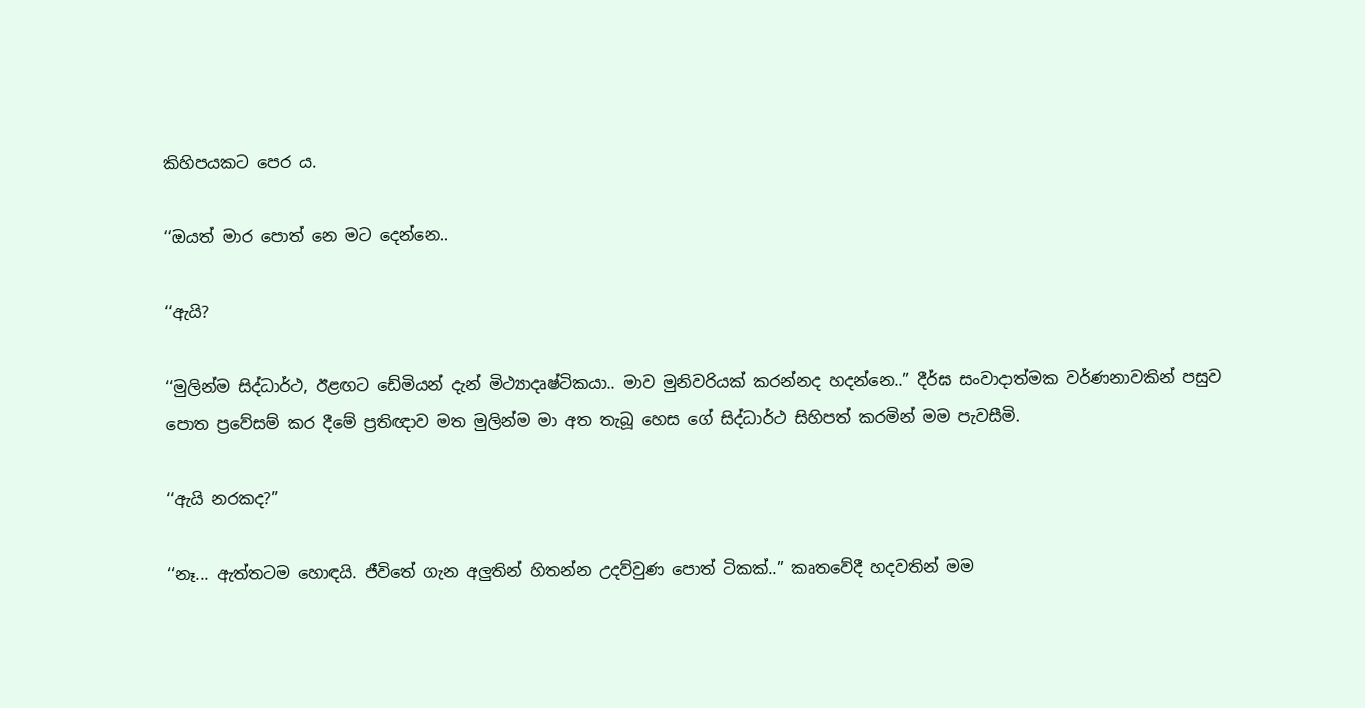කිහිපයකට පෙර ය.

‘‘ඔයත් මාර පොත් නෙ මට දෙන්නෙ..

‘‘ඇයි?

‘‘මුලින්ම සිද්ධාර්ථ, ඊළඟට ඩේමියන් දැන් මිථ්‍යාදෘෂ්ටිකයා.. මාව මුනිවරියක් කරන්නද හදන්නෙ..” දීර්ඝ සංවාදාත්මක වර්ණනාවකින් පසුව පොත ප්‍රවේසම් කර දීමේ ප්‍රතිඥාව මත මුලින්ම මා අත තැබූ හෙස ගේ සිද්ධාර්ථ සිහිපත් කරමින් මම පැවසීමි.

‘‘ඇයි නරකද?”

‘‘නෑ... ඇත්තටම හොඳයි. ජීවිතේ ගැන අලුතින් හිතන්න උදව්වුණ පොත් ටිකක්..” කෘතවේදී හදවතින් මම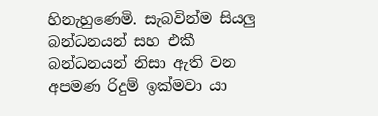හිනැහුණෙමි. සැබවින්ම සියලු බන්ධනයන් සහ එකී බන්ධනයන් නිසා ඇති වන අපමණ රිදුම් ඉක්මවා යා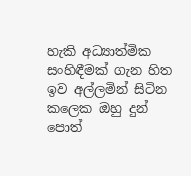හැකි අධ්‍යාත්මික සංහිඳීමක් ගැන හිත ඉව අල්ලමින් සිටින කලෙක ඔහු දුන් පොත්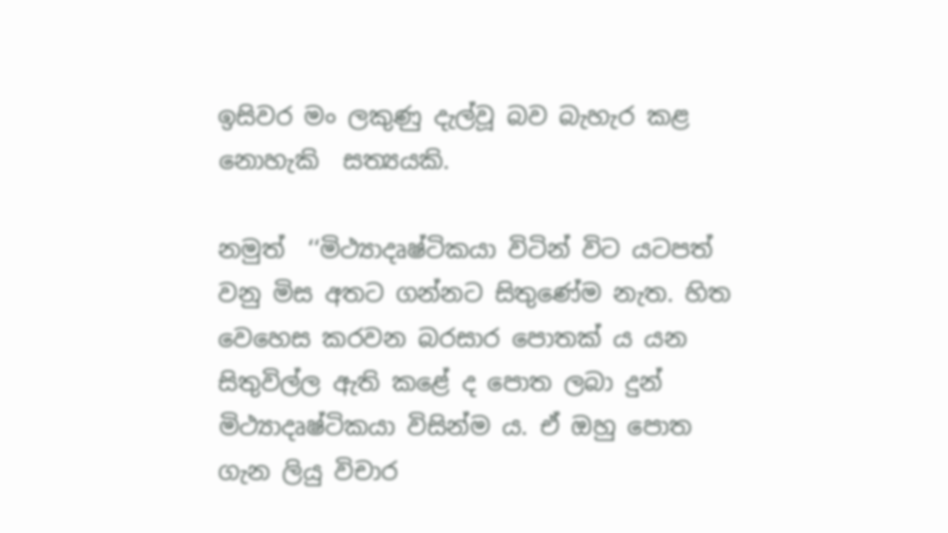ඉසිවර මං ලකුණු දැල්වූ බව බැහැර කළ නොහැකි  සත්‍යයකි.

නමුත්  ‘‘මිථ්‍යාදෘෂ්ටිකයා විටින් විට යටපත් වනු මිස අතට ගන්නට සිතුණේම නැත. හිත වෙහෙස කරවන බරසාර පොතක් ය යන සිතුවිල්ල ඇති කළේ ද පොත ලබා දුන් මිථ්‍යාදෘෂ්ටිකයා විසින්ම ය. ඒ ඔහු පොත ගැන ලියු විචාර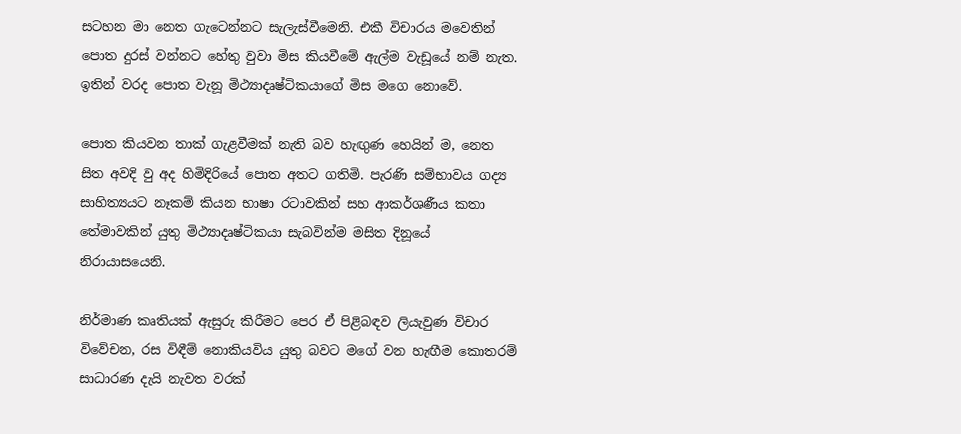සටහන මා නෙත ගැටෙන්නට සැලැස්වීමෙනි. එකී විචාරය මවෙතින් පොත දුරස් වන්නට හේතු වුවා මිස කියවීමේ ඇල්ම වැඩූයේ නම් නැත. ඉතින් වරද පොත වැනූ මිථ්‍යාදෘෂ්ටිකයාගේ මිස මගෙ නොවේ.

පොත කියවන තාක් ගැළවීමක් නැති බව හැඟුණ හෙයින් ම, නෙත සිත අවදි වු අද හිමිදිරියේ පොත අතට ගතිමි. පැරණි සම්භාවය ගද්‍ය සාහිත්‍යයට නෑකම් කියන භාෂා රටාවකින් සහ ආකර්ශණීය කතා තේමාවකින් යුතු මිථ්‍යාදෘෂ්ටිකයා සැබවින්ම මසිත දිනූයේ නිරායාසයෙනි.

නිර්මාණ කෘතියක් ඇසුරු කිරීමට පෙර ඒ පිළිබඳව ලියැවුණ විචාර විවේචන, රස විඳීම් නොකියවිය යුතු බවට මගේ වන හැඟීම කොතරම් සාධාරණ දැයි නැවත වරක්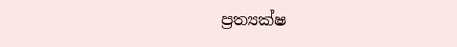ප්‍රත්‍යක්ෂ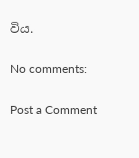විය.

No comments:

Post a Comment